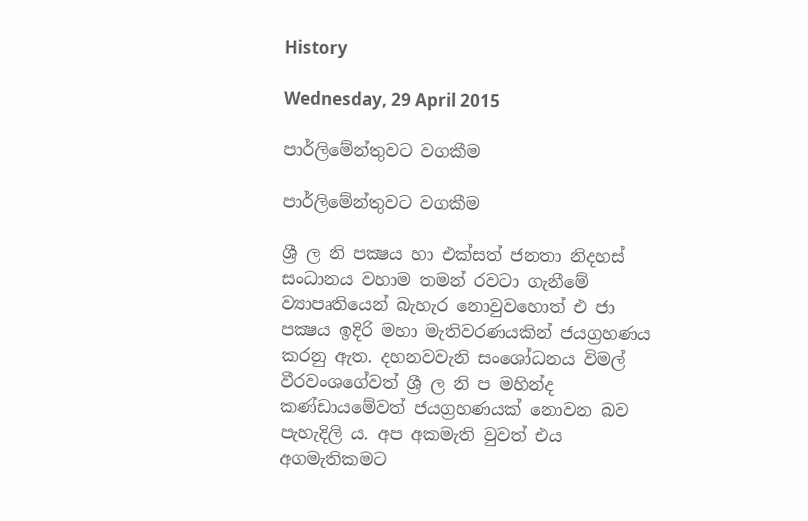History

Wednesday, 29 April 2015

පාර්ලිමේන්තුවට වගකීම

පාර්ලිමේන්තුවට වගකීම

ශ්‍රී ල නි පක්‍ෂය හා එක්සත් ජනතා නිදහස් සංධානය වහාම තමන් රවටා ගැනීමේ ව්‍යාපෘතියෙන් බැහැර නොවුවහොත් එ ජා පක්‍ෂය ඉදිරි මහා මැතිවරණයකින් ජයග්‍රහණය කරනු ඇත. දහනවවැනි සංශෝධනය විමල් වීරවංශගේවත් ශ්‍රී ල නි ප මහින්ද කණ්ඩායමේවත් ජයග්‍රහණයක් නොවන බව පැහැදිලි ය. අප අකමැති වුවත් එය අගමැතිකමට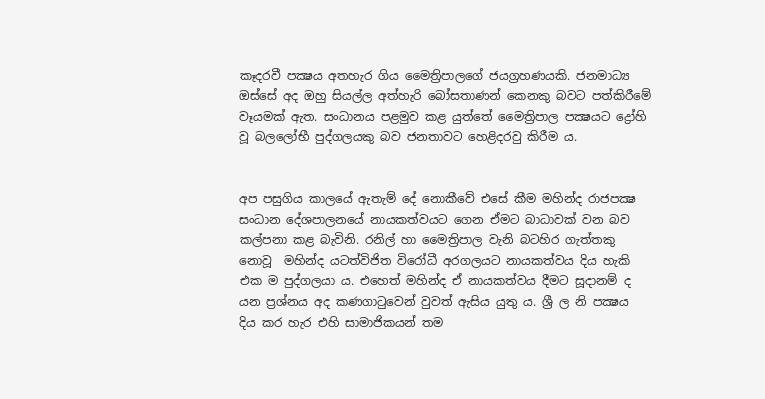කෑදරවී පක්‍ෂය අතහැර ගිය මෛත්‍රිපාලගේ ජයග්‍රහණයකි. ජනමාධ්‍ය ඔස්සේ අද ඔහු සියල්ල අත්හැරි බෝසතාණන් කෙනකු බවට පත්කිරීමේ වෑයමක් ඇත. සංධානය පළමුව කළ යුත්තේ මෛත්‍රිපාල පක්‍ෂයට ද්‍රෝහි වූ බලලෝභී පුද්ගලයකු බව ජනතාවට හෙළිදරවු කිරීම ය.


අප පසුගිය කාලයේ ඇතැම් දේ නොකීවේ එසේ කීම මහින්ද රාජපක්‍ෂ සංධාන දේශපාලනයේ නායකත්වයට ගෙන ඒමට බාධාවක් වන බව කල්පනා කළ බැවිනි. රනිල් හා මෛත්‍රිපාල වැනි බටහිර ගැත්තකු නොවූ  මහින්ද යටත්විජිත විරෝධී අරගලයට නායකත්වය දිය හැකි එක ම පුද්ගලයා ය. එහෙත් මහින්ද ඒ නායකත්වය දීමට සූදානම් ද යන ප්‍රශ්නය අද කණගාටුවෙන් වුවත් ඇසිය යුතු ය. ශ්‍රී ල නි පක්‍ෂය දිය කර හැර එහි සාමාජිකයන් තම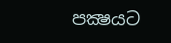පක්‍ෂයට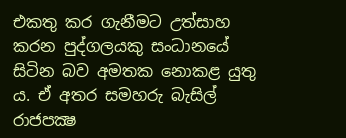එකතු කර ගැනීමට උත්සාහ කරන පුද්ගලයකු සංධානයේ සිටින බව අමතක නොකළ යුතු ය. ඒ අතර සමහරු බැසිල් රාජපක්‍ෂ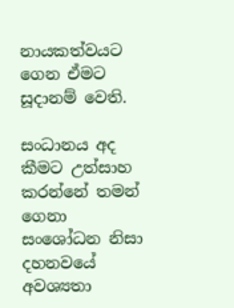නායකත්වයට ගෙන ඒමට සූදානම් වෙති.

සංධානය අද කීමට උත්සාහ කරන්නේ තමන් ගෙනා සංශෝධන නිසා දහනවයේ අවශ්‍යතා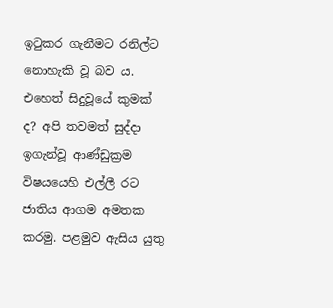ඉටුකර ගැනීමට රනිල්ට නොහැකි වූ බව ය. එහෙත් සිදුවූයේ කුමක් ද? අපි තවමත් සුද්දා ඉගැන්වූ ආණ්ඩුක්‍රම විෂයයෙහි එල්ලී රට ජාතිය ආගම අමතක කරමු. පළමුව ඇසිය යුතු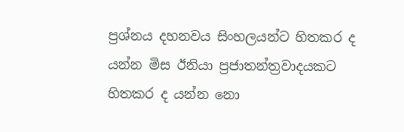ප්‍රශ්නය දහනවය සිංහලයන්ට හිතකර ද යන්න මිස ඊනියා ප්‍රජාතන්ත්‍රවාදයකට හිතකර ද යන්න නො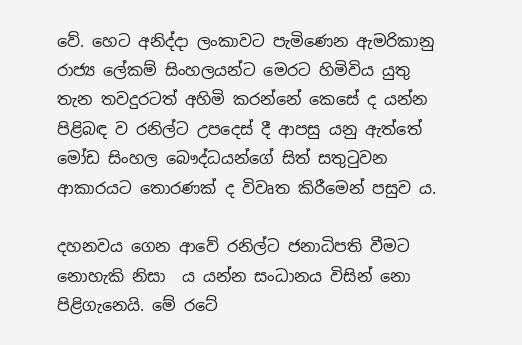වේ. හෙට අනිද්දා ලංකාවට පැමිණෙන ඇමරිකානු රාජ්‍ය ලේකම් සිංහලයන්ට මෙරට හිමිවිය යුතු තැන තවදුරටත් අහිමි කරන්නේ කෙසේ ද යන්න පිළිබඳ ව රනිල්ට උපදෙස් දී ආපසු යනු ඇත්තේ මෝඩ සිංහල බෞද්ධයන්ගේ සිත් සතුටුවන ආකාරයට තොරණක් ද විවෘත කිරීමෙන් පසුව ය.

දහනවය ගෙන ආවේ රනිල්ට ජනාධිපති වීමට නොහැකි නිසා  ය යන්න සංධානය විසින් නො පිළිගැනෙයි. මේ රටේ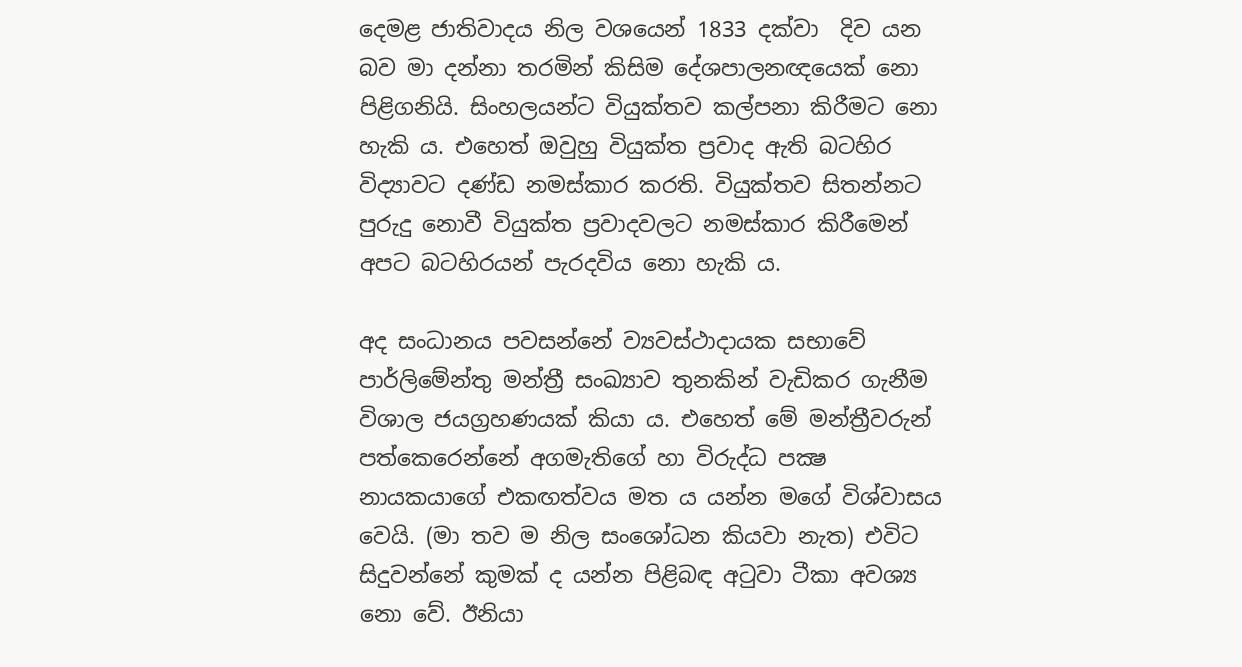දෙමළ ජාතිවාදය නිල වශයෙන් 1833 දක්වා  දිව යන බව මා දන්නා තරමින් කිසිම දේශපාලනඥයෙක් නො පිළිගනියි. සිංහලයන්ට වියුක්තව කල්පනා කිරීමට නො හැකි ය. එහෙත් ඔවුහු වියුක්ත ප්‍රවාද ඇති බටහිර විද්‍යාවට දණ්ඩ නමස්කාර කරති. වියුක්තව සිතන්නට පුරුදු නොවී වියුක්ත ප්‍රවාදවලට නමස්කාර කිරීමෙන් අපට බටහිරයන් පැරදවිය නො හැකි ය.

අද සංධානය පවසන්නේ ව්‍යවස්ථාදායක සභාවේ පාර්ලිමේන්තු මන්ත්‍රී සංඛ්‍යාව තුනකින් වැඩිකර ගැනීම විශාල ජයග්‍රහණයක් කියා ය. එහෙත් මේ මන්ත්‍රීවරුන් පත්කෙරෙන්නේ අගමැතිගේ හා විරුද්ධ පක්‍ෂ නායකයාගේ එකඟත්වය මත ය යන්න මගේ විශ්වාසය වෙයි. (මා තව ම නිල සංශෝධන කියවා නැත) එවිට සිදුවන්නේ කුමක් ද යන්න පිළිබඳ අටුවා ටීකා අවශ්‍ය නො වේ. ඊනියා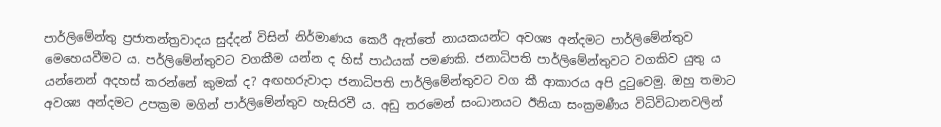පාර්ලිමේන්තු ප්‍රජාතන්ත්‍රවාදය සුද්දන් විසින් නිර්මාණය කෙරී ඇත්තේ නායකයන්ට අවශ්‍ය අන්දමට පාර්ලිමේන්තුව මෙහෙයවීමට ය. පර්ලිමේන්තුවට වගකීම යන්න ද හිස් පාඨයක් පමණකි. ජනාධිපති පාර්ලිමේන්තුවට වගකිව යුතු ය යන්නෙන් අදහස් කරන්නේ කුමක් ද? අඟහරුවාදා ජනාධිපති පාර්ලිමේන්තුවට වග කී ආකාරය අපි දුටුවෙමු. ඔහු තමාට අවශ්‍ය අන්දමට උපක්‍රම මගින් පාර්ලිමේන්තුව හැසිරවී ය. අඩු තරමෙන් සංධානයට ඊනියා සංක්‍රමණීය විධිවිධානවලින්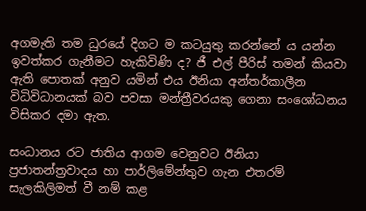අගමැති තම ධුරයේ දිගට ම කටයුතු කරන්නේ ය යන්න ඉවත්කර ගැනීමට හැකිවිණි ද? ජී එල් පීරිස් තමන් කියවා ඇති පොතක් අනුව යමින් එය ඊනියා අන්තර්කාලීන විධිවිධානයක් බව පවසා මන්ත්‍රීවරයකු ගෙනා සංශෝධනය විසිකර දමා ඇත.

සංධානය රට ජාතිය ආගම වෙනුවට ඊනියා ප්‍රජාතන්ත්‍රවාදය හා පාර්ලිමේන්තුව ගැන එතරම් සැලකිලිමත් වී නම් කළ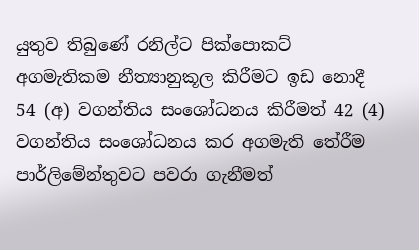යුතුව තිබුණේ රනිල්ට පික්පොකට් අගමැතිකම නීත්‍යානුකූල කිරීමට ඉඩ නොදී 54 (අ) වගන්තිය සංශෝධනය කිරීමත් 42 (4) වගන්තිය සංශෝධනය කර අගමැති තේරීම පාර්ලිමේන්තුවට පවරා ගැනීමත්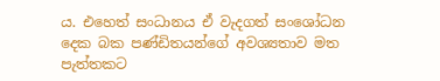ය. එහෙත් සංධානය ඒ වැදගත් සංශෝධන දෙක බක පණ්ඩිතයන්ගේ අවශ්‍යතාව මත පැත්තකට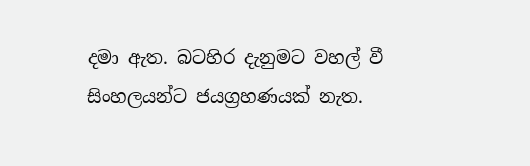දමා ඇත. බටහිර දැනුමට වහල් වී සිංහලයන්ට ජයග්‍රහණයක් නැත.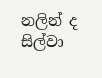නලින් ද සිල්වා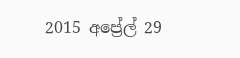2015 අප්‍රේල් 29